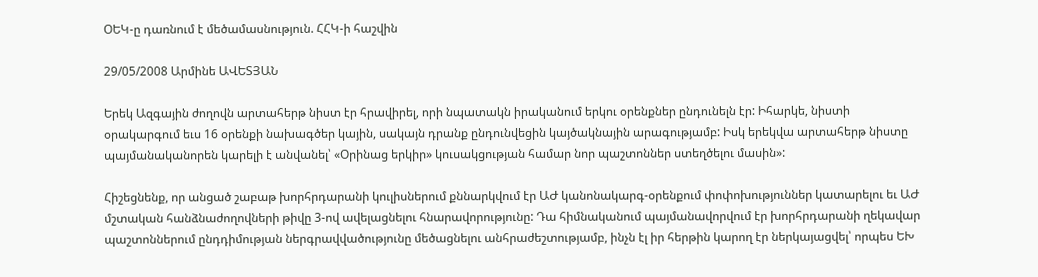ՕԵԿ-ը դառնում է մեծամասնություն. ՀՀԿ-ի հաշվին

29/05/2008 Արմինե ԱՎԵՏՅԱՆ

Երեկ Ազգային ժողովն արտահերթ նիստ էր հրավիրել, որի նպատակն իրականում երկու օրենքներ ընդունելն էր: Իհարկե, նիստի օրակարգում եւս 16 օրենքի նախագծեր կային, սակայն դրանք ընդունվեցին կայծակնային արագությամբ: Իսկ երեկվա արտահերթ նիստը պայմանականորեն կարելի է անվանել՝ «Օրինաց երկիր» կուսակցության համար նոր պաշտոններ ստեղծելու մասին»:

Հիշեցնենք, որ անցած շաբաթ խորհրդարանի կուլիսներում քննարկվում էր ԱԺ կանոնակարգ-օրենքում փոփոխություններ կատարելու եւ ԱԺ մշտական հանձնաժողովների թիվը 3-ով ավելացնելու հնարավորությունը: Դա հիմնականում պայմանավորվում էր խորհրդարանի ղեկավար պաշտոններում ընդդիմության ներգրավվածությունը մեծացնելու անհրաժեշտությամբ, ինչն էլ իր հերթին կարող էր ներկայացվել՝ որպես ԵԽ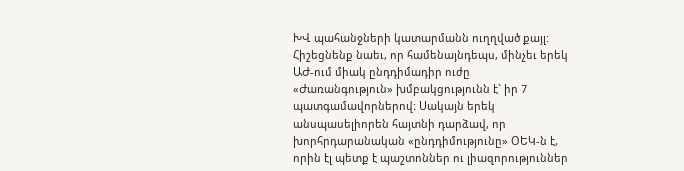ԽՎ պահանջների կատարմանն ուղղված քայլ: Հիշեցնենք նաեւ, որ համենայնդեպս, մինչեւ երեկ ԱԺ-ում միակ ընդդիմադիր ուժը «Ժառանգություն» խմբակցությունն է` իր 7 պատգամավորներով: Սակայն երեկ անսպասելիորեն հայտնի դարձավ, որ խորհրդարանական «ընդդիմությունը» ՕԵԿ-ն է, որին էլ պետք է պաշտոններ ու լիազորություններ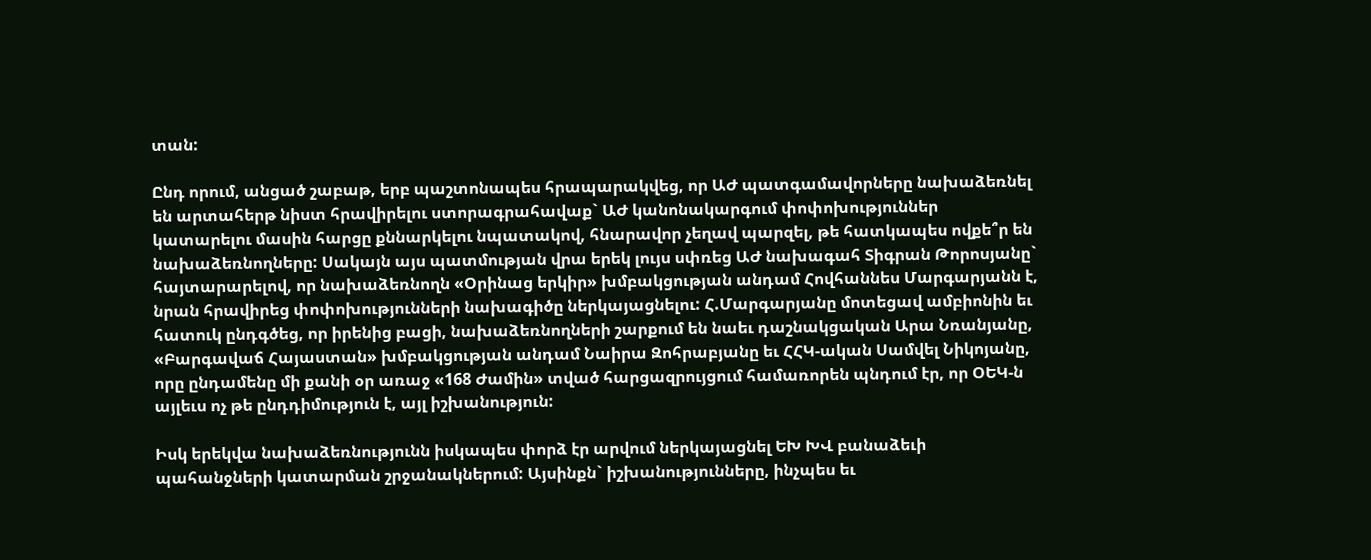տան:

Ընդ որում, անցած շաբաթ, երբ պաշտոնապես հրապարակվեց, որ ԱԺ պատգամավորները նախաձեռնել են արտահերթ նիստ հրավիրելու ստորագրահավաք` ԱԺ կանոնակարգում փոփոխություններ կատարելու մասին հարցը քննարկելու նպատակով, հնարավոր չեղավ պարզել, թե հատկապես ովքե՞ր են նախաձեռնողները: Սակայն այս պատմության վրա երեկ լույս սփռեց ԱԺ նախագահ Տիգրան Թորոսյանը` հայտարարելով, որ նախաձեռնողն «Օրինաց երկիր» խմբակցության անդամ Հովհաննես Մարգարյանն է, նրան հրավիրեց փոփոխությունների նախագիծը ներկայացնելու: Հ.Մարգարյանը մոտեցավ ամբիոնին եւ հատուկ ընդգծեց, որ իրենից բացի, նախաձեռնողների շարքում են նաեւ դաշնակցական Արա Նռանյանը, «Բարգավաճ Հայաստան» խմբակցության անդամ Նաիրա Զոհրաբյանը եւ ՀՀԿ-ական Սամվել Նիկոյանը, որը ընդամենը մի քանի օր առաջ «168 Ժամին» տված հարցազրույցում համառորեն պնդում էր, որ ՕԵԿ-ն այլեւս ոչ թե ընդդիմություն է, այլ իշխանություն:

Իսկ երեկվա նախաձեռնությունն իսկապես փորձ էր արվում ներկայացնել ԵԽ ԽՎ բանաձեւի պահանջների կատարման շրջանակներում: Այսինքն` իշխանությունները, ինչպես եւ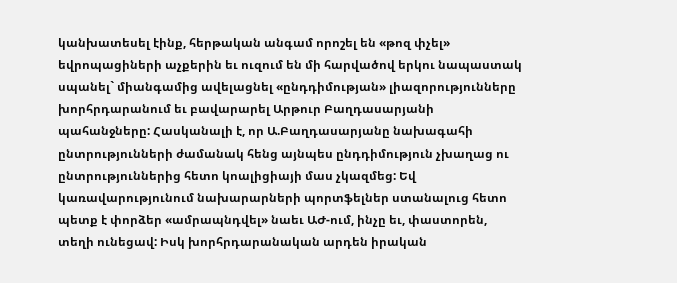կանխատեսել էինք, հերթական անգամ որոշել են «թոզ փչել» եվրոպացիների աչքերին եւ ուզում են մի հարվածով երկու նապաստակ սպանել` միանգամից ավելացնել «ընդդիմության» լիազորությունները խորհրդարանում եւ բավարարել Արթուր Բաղդասարյանի պահանջները: Հասկանալի է, որ Ա.Բաղդասարյանը նախագահի ընտրությունների ժամանակ հենց այնպես ընդդիմություն չխաղաց ու ընտրություններից հետո կոալիցիայի մաս չկազմեց: Եվ կառավարությունում նախարարների պորտֆելներ ստանալուց հետո պետք է փորձեր «ամրապնդվել» նաեւ ԱԺ-ում, ինչը եւ, փաստորեն, տեղի ունեցավ: Իսկ խորհրդարանական արդեն իրական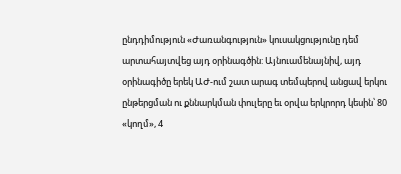ընդդիմություն «Ժառանգություն» կուսակցությունը դեմ արտահայտվեց այդ օրինագծին: Այնուամենայնիվ, այդ օրինագիծը երեկ ԱԺ-ում շատ արագ տեմպերով անցավ երկու ընթերցման ու քննարկման փուլերը եւ օրվա երկրորդ կեսին՝ 80 «կողմ», 4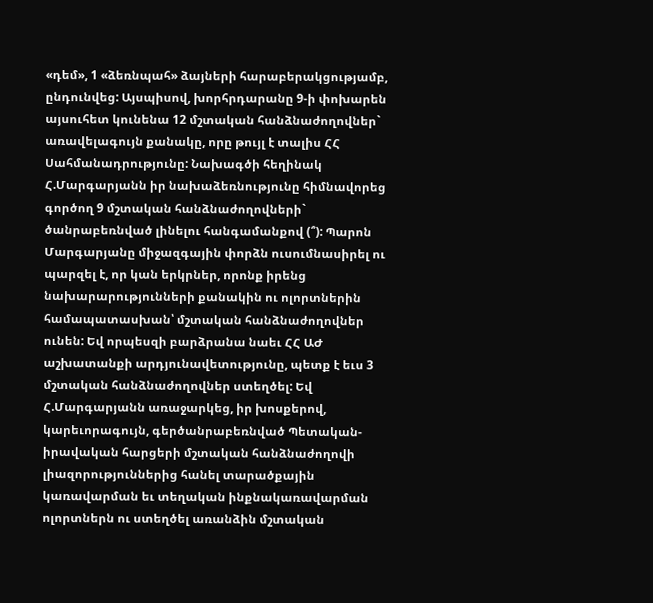«դեմ», 1 «ձեռնպահ» ձայների հարաբերակցությամբ, ընդունվեց: Այսպիսով, խորհրդարանը 9-ի փոխարեն այսուհետ կունենա 12 մշտական հանձնաժողովներ` առավելագույն քանակը, որը թույլ է տալիս ՀՀ Սահմանադրությունը: Նախագծի հեղինակ Հ.Մարգարյանն իր նախաձեռնությունը հիմնավորեց գործող 9 մշտական հանձնաժողովների` ծանրաբեռնված լինելու հանգամանքով (՞): Պարոն Մարգարյանը միջազգային փորձն ուսումնասիրել ու պարզել է, որ կան երկրներ, որոնք իրենց նախարարությունների քանակին ու ոլորտներին համապատասխան՝ մշտական հանձնաժողովներ ունեն: Եվ որպեսզի բարձրանա նաեւ ՀՀ ԱԺ աշխատանքի արդյունավետությունը, պետք է եւս 3 մշտական հանձնաժողովներ ստեղծել: Եվ Հ.Մարգարյանն առաջարկեց, իր խոսքերով, կարեւորագույն, գերծանրաբեռնված Պետական-իրավական հարցերի մշտական հանձնաժողովի լիազորություններից հանել տարածքային կառավարման եւ տեղական ինքնակառավարման ոլորտներն ու ստեղծել առանձին մշտական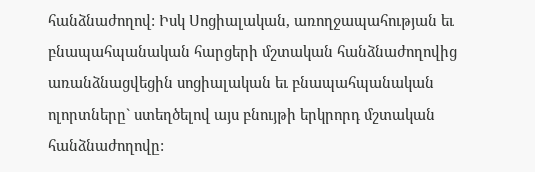հանձնաժողով: Իսկ Սոցիալական, առողջապահության եւ բնապահպանական հարցերի մշտական հանձնաժողովից առանձնացվեցին սոցիալական եւ բնապահպանական ոլորտները` ստեղծելով այս բնույթի երկրորդ մշտական հանձնաժողովը: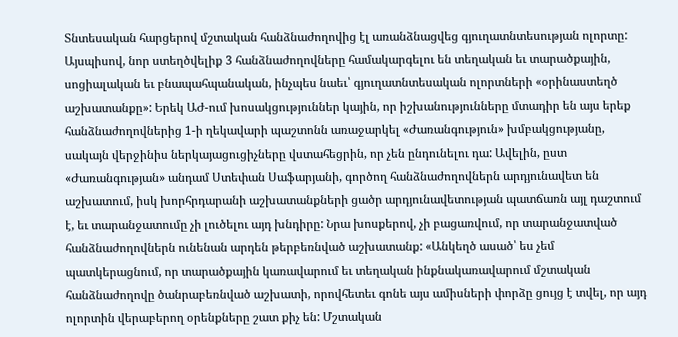Տնտեսական հարցերով մշտական հանձնաժողովից էլ առանձնացվեց գյուղատնտեսության ոլորտը: Այսպիսով, նոր ստեղծվելիք 3 հանձնաժողովները համակարգելու են տեղական եւ տարածքային, սոցիալական եւ բնապահպանական, ինչպես նաեւ՝ գյուղատնտեսական ոլորտների «օրինաստեղծ աշխատանքը»: Երեկ ԱԺ-ում խոսակցություններ կային, որ իշխանությունները մտադիր են այս երեք հանձնաժողովներից 1-ի ղեկավարի պաշտոնն առաջարկել «Ժառանգություն» խմբակցությանը, սակայն վերջինիս ներկայացուցիչները վստահեցրին, որ չեն ընդունելու դա: Ավելին, ըստ «Ժառանգության» անդամ Ստեփան Սաֆարյանի, գործող հանձնաժողովներն արդյունավետ են աշխատում, իսկ խորհրդարանի աշխատանքների ցածր արդյունավետության պատճառն այլ դաշտում է, եւ տարանջատումը չի լուծելու այդ խնդիրը: Նրա խոսքերով, չի բացառվում, որ տարանջատված հանձնաժողովներն ունենան արդեն թերբեռնված աշխատանք: «Անկեղծ ասած՝ ես չեմ պատկերացնում, որ տարածքային կառավարում եւ տեղական ինքնակառավարում մշտական հանձնաժողովը ծանրաբեռնված աշխատի, որովհետեւ գոնե այս ամիսների փորձը ցույց է տվել, որ այդ ոլորտին վերաբերող օրենքները շատ քիչ են: Մշտական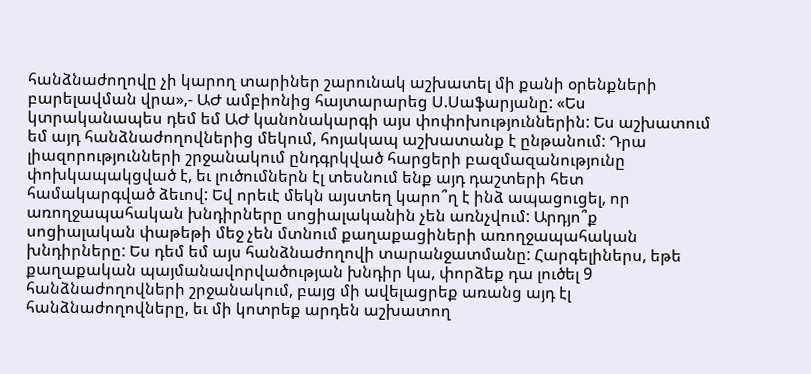հանձնաժողովը չի կարող տարիներ շարունակ աշխատել մի քանի օրենքների բարելավման վրա»,- ԱԺ ամբիոնից հայտարարեց Ս.Սաֆարյանը: «Ես կտրականապես դեմ եմ ԱԺ կանոնակարգի այս փոփոխություններին: Ես աշխատում եմ այդ հանձնաժողովներից մեկում, հոյակապ աշխատանք է ընթանում: Դրա լիազորությունների շրջանակում ընդգրկված հարցերի բազմազանությունը փոխկապակցված է, եւ լուծումներն էլ տեսնում ենք այդ դաշտերի հետ համակարգված ձեւով: Եվ որեւէ մեկն այստեղ կարո՞ղ է ինձ ապացուցել, որ առողջապահական խնդիրները սոցիալականին չեն առնչվում: Արդյո՞ք սոցիալական փաթեթի մեջ չեն մտնում քաղաքացիների առողջապահական խնդիրները: Ես դեմ եմ այս հանձնաժողովի տարանջատմանը: Հարգելիներս, եթե քաղաքական պայմանավորվածության խնդիր կա, փորձեք դա լուծել 9 հանձնաժողովների շրջանակում, բայց մի ավելացրեք առանց այդ էլ հանձնաժողովները, եւ մի կոտրեք արդեն աշխատող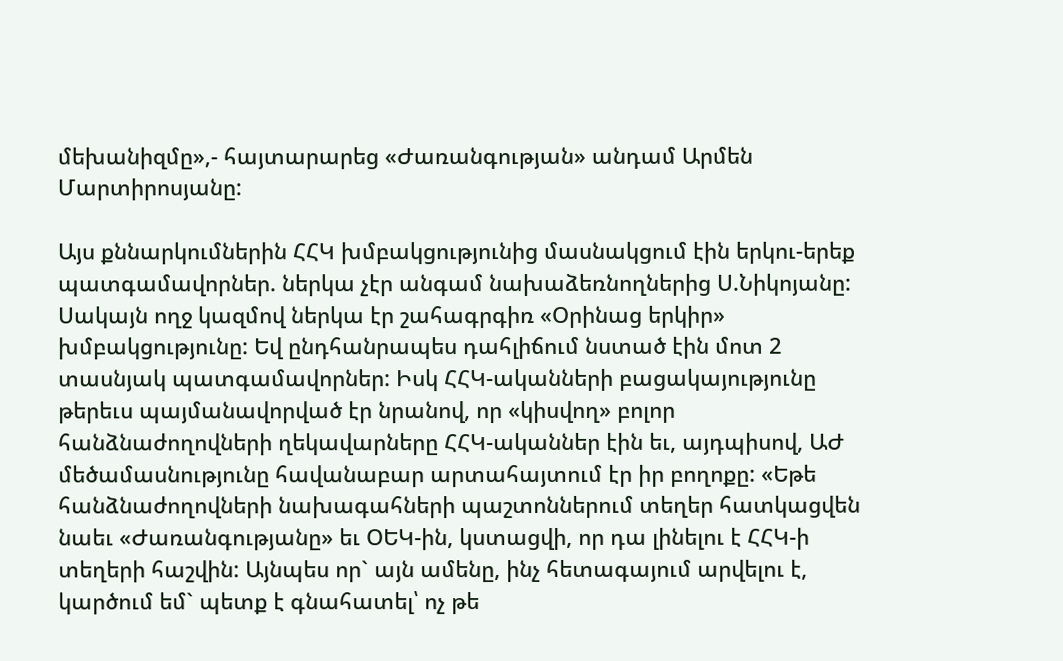մեխանիզմը»,- հայտարարեց «Ժառանգության» անդամ Արմեն Մարտիրոսյանը:

Այս քննարկումներին ՀՀԿ խմբակցությունից մասնակցում էին երկու-երեք պատգամավորներ. ներկա չէր անգամ նախաձեռնողներից Ս.Նիկոյանը: Սակայն ողջ կազմով ներկա էր շահագրգիռ «Օրինաց երկիր» խմբակցությունը: Եվ ընդհանրապես դահլիճում նստած էին մոտ 2 տասնյակ պատգամավորներ: Իսկ ՀՀԿ-ականների բացակայությունը թերեւս պայմանավորված էր նրանով, որ «կիսվող» բոլոր հանձնաժողովների ղեկավարները ՀՀԿ-ականներ էին եւ, այդպիսով, ԱԺ մեծամասնությունը հավանաբար արտահայտում էր իր բողոքը: «Եթե հանձնաժողովների նախագահների պաշտոններում տեղեր հատկացվեն նաեւ «Ժառանգությանը» եւ ՕԵԿ-ին, կստացվի, որ դա լինելու է ՀՀԿ-ի տեղերի հաշվին: Այնպես որ` այն ամենը, ինչ հետագայում արվելու է, կարծում եմ` պետք է գնահատել՝ ոչ թե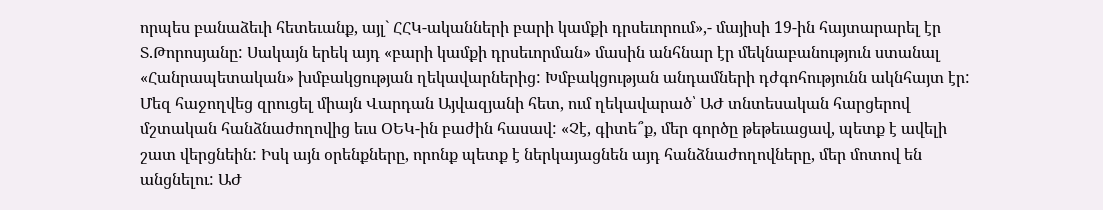որպես բանաձեւի հետեւանք, այլ` ՀՀԿ-ականների բարի կամքի դրսեւորում»,- մայիսի 19-ին հայտարարել էր Տ.Թորոսյանը: Սակայն երեկ այդ «բարի կամքի դրսեւորման» մասին անհնար էր մեկնաբանություն ստանալ «Հանրապետական» խմբակցության ղեկավարներից: Խմբակցության անդամների դժգոհությունն ակնհայտ էր: Մեզ հաջողվեց զրուցել միայն Վարդան Այվազյանի հետ, ում ղեկավարած՝ ԱԺ տնտեսական հարցերով մշտական հանձնաժողովից եւս ՕԵԿ-ին բաժին հասավ: «Չէ, գիտե՞ք, մեր գործը թեթեւացավ, պետք է ավելի շատ վերցնեին: Իսկ այն օրենքները, որոնք պետք է ներկայացնեն այդ հանձնաժողովները, մեր մոտով են անցնելու: ԱԺ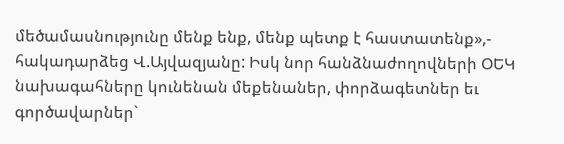մեծամասնությունը մենք ենք, մենք պետք է հաստատենք»,- հակադարձեց Վ.Այվազյանը: Իսկ նոր հանձնաժողովների ՕԵԿ նախագահները կունենան մեքենաներ, փորձագետներ եւ գործավարներ`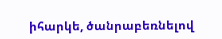իհարկե, ծանրաբեռնելով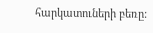հարկատուների բեռը: